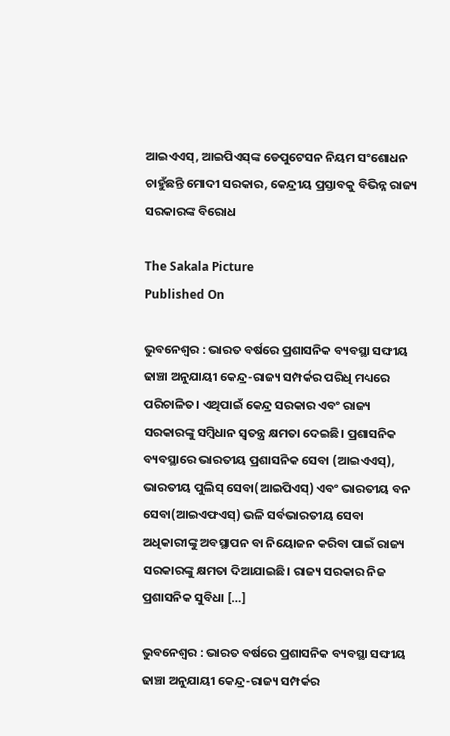ଆଇଏଏସ୍‍, ଆଇପିଏସ୍‍ଙ୍କ ଡେପୁଟେସନ ନିୟମ ସଂଶୋଧନ ଚାହୁଁଛନ୍ତି ମୋଦୀ ସରକାର, କେନ୍ଦ୍ରୀୟ ପ୍ରସ୍ତାବକୁ ବିଭିନ୍ନ ରାଜ୍ୟ ସରକାରଙ୍କ ବିରୋଧ

The Sakala Picture
Published On

ଭୁବନେଶ୍ୱର : ଭାରତ ବର୍ଷରେ ପ୍ରଶାସନିକ ବ୍ୟବସ୍ଥା ସଙ୍ଘୀୟ ଢାଞ୍ଚା ଅନୁଯାୟୀ କେନ୍ଦ୍ର-ରାଜ୍ୟ ସମ୍ପର୍କର ପରିଧି ମଧ୍ୟରେ ପରିଚାଳିତ। ଏଥିପାଇଁ କେନ୍ଦ୍ର ସରକାର ଏବଂ ରାଜ୍ୟ ସରକାରଙ୍କୁ ସମ୍ବିଧାନ ସ୍ୱତନ୍ତ୍ର କ୍ଷମତା ଦେଇଛି। ପ୍ରଶାସନିକ ବ୍ୟବସ୍ଥାରେ ଭାରତୀୟ ପ୍ରଶାସନିକ ସେବା (ଆଇଏଏସ୍‍), ଭାରତୀୟ ପୁଲିସ୍‍ ସେବା(ଆଇପିଏସ୍‍) ଏବଂ ଭାରତୀୟ ବନ ସେବା(ଆଇଏଫଏସ୍‍) ଭଳି ସର୍ବଭାରତୀୟ ସେବା ଅଧିକାରୀଙ୍କୁ ଅବସ୍ଥାପନ ବା ନିୟୋଜନ କରିବା ପାଇଁ ରାଜ୍ୟ ସରକାରଙ୍କୁ କ୍ଷମତା ଦିଆଯାଇଛି। ରାଜ୍ୟ ସରକାର ନିଜ ପ୍ରଶାସନିକ ସୁବିଧା […]

ଭୁବନେଶ୍ୱର : ଭାରତ ବର୍ଷରେ ପ୍ରଶାସନିକ ବ୍ୟବସ୍ଥା ସଙ୍ଘୀୟ ଢାଞ୍ଚା ଅନୁଯାୟୀ କେନ୍ଦ୍ର-ରାଜ୍ୟ ସମ୍ପର୍କର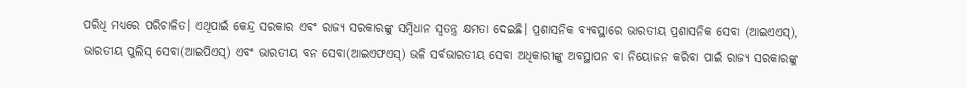ପରିଧି ମଧ୍ୟରେ ପରିଚାଳିତ। ଏଥିପାଇଁ କେନ୍ଦ୍ର ସରକାର ଏବଂ ରାଜ୍ୟ ସରକାରଙ୍କୁ ସମ୍ବିଧାନ ସ୍ୱତନ୍ତ୍ର କ୍ଷମତା ଦେଇଛି। ପ୍ରଶାସନିକ ବ୍ୟବସ୍ଥାରେ ଭାରତୀୟ ପ୍ରଶାସନିକ ସେବା (ଆଇଏଏସ୍‍), ଭାରତୀୟ ପୁଲିସ୍‍ ସେବା(ଆଇପିଏସ୍‍) ଏବଂ ଭାରତୀୟ ବନ ସେବା(ଆଇଏଫଏସ୍‍) ଭଳି ସର୍ବଭାରତୀୟ ସେବା ଅଧିକାରୀଙ୍କୁ ଅବସ୍ଥାପନ ବା ନିୟୋଜନ କରିବା ପାଇଁ ରାଜ୍ୟ ସରକାରଙ୍କୁ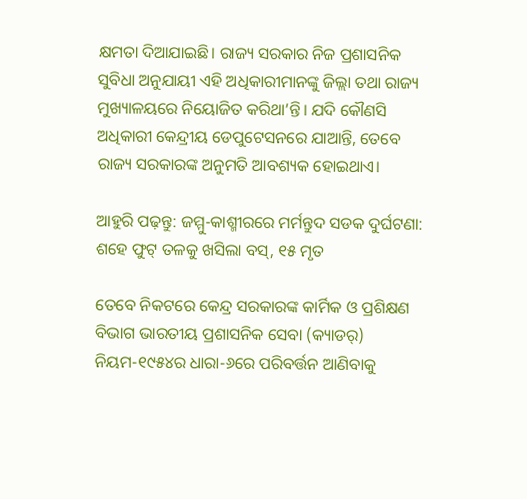କ୍ଷମତା ଦିଆଯାଇଛି। ରାଜ୍ୟ ସରକାର ନିଜ ପ୍ରଶାସନିକ ସୁବିଧା ଅନୁଯାୟୀ ଏହି ଅଧିକାରୀମାନଙ୍କୁ ଜିଲ୍ଲା ତଥା ରାଜ୍ୟ ମୁଖ୍ୟାଳୟରେ ନିୟୋଜିତ କରିଥା’ନ୍ତି। ଯଦି କୌଣସି ଅଧିକାରୀ କେନ୍ଦ୍ରୀୟ ଡେପୁଟେସନରେ ଯାଆନ୍ତି, ତେବେ ରାଜ୍ୟ ସରକାରଙ୍କ ଅନୁମତି ଆବଶ୍ୟକ ହୋଇଥାଏ।

ଆହୁରି ପଢ଼ନ୍ତୁ: ଜମ୍ମୁ-କାଶ୍ମୀରରେ ମର୍ମନ୍ତୁଦ ସଡକ ଦୁର୍ଘଟଣା: ଶହେ ଫୁଟ୍ ତଳକୁ ଖସିଲା ବସ୍‌, ୧୫ ମୃତ

ତେବେ ନିକଟରେ କେନ୍ଦ୍ର ସରକାରଙ୍କ କାର୍ମିକ ଓ ପ୍ରଶିକ୍ଷଣ ବିଭାଗ ଭାରତୀୟ ପ୍ରଶାସନିକ ସେବା (କ୍ୟାଡର୍‍) ନିୟମ-୧୯୫୪ର ଧାରା-୬ରେ ପରିବର୍ତ୍ତନ ଆଣିବାକୁ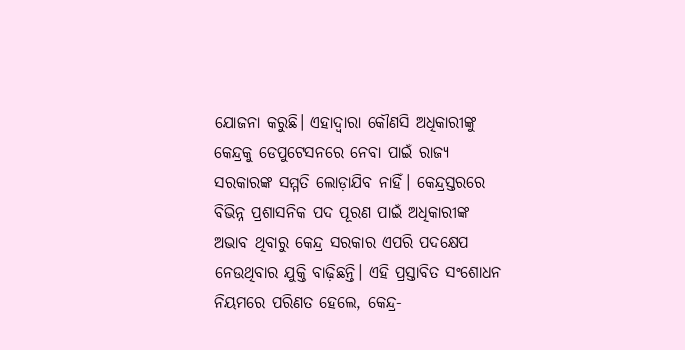ଯୋଜନା କରୁଛି। ଏହାଦ୍ୱାରା କୌଣସି ଅଧିକାରୀଙ୍କୁ କେନ୍ଦ୍ରକୁ ଡେପୁଟେସନରେ ନେବା ପାଇଁ ରାଜ୍ୟ ସରକାରଙ୍କ ସମ୍ମତି ଲୋଡ଼ାଯିବ ନାହିଁ। କେନ୍ଦ୍ରସ୍ତରରେ ବିଭିନ୍ନ ପ୍ରଶାସନିକ ପଦ ପୂରଣ ପାଇଁ ଅଧିକାରୀଙ୍କ ଅଭାବ ଥିବାରୁ କେନ୍ଦ୍ର ସରକାର ଏପରି ପଦକ୍ଷେପ ନେଉଥିବାର ଯୁକ୍ତି ବାଢ଼ିଛନ୍ତି। ଏହି ପ୍ରସ୍ତାବିତ ସଂଶୋଧନ ନିୟମରେ ପରିଣତ ହେଲେ, କେନ୍ଦ୍ର-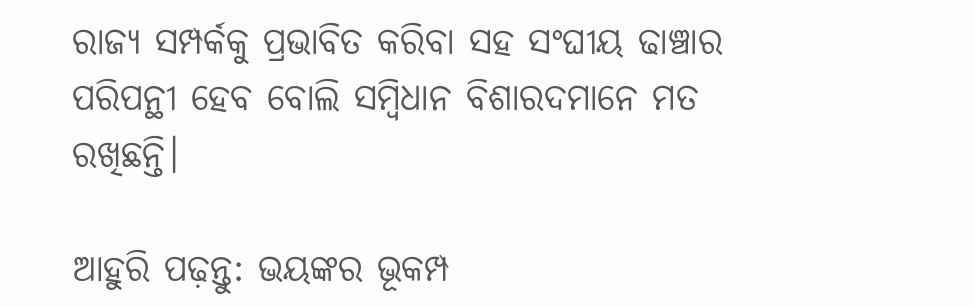ରାଜ୍ୟ ସମ୍ପର୍କକୁ ପ୍ରଭାବିତ କରିବା ସହ ସଂଘୀୟ ଢାଞ୍ଚାର ପରିପନ୍ଥୀ ହେବ ବୋଲି ସମ୍ବିଧାନ ବିଶାରଦମାନେ ମତ ରଖିଛନ୍ତି।

ଆହୁରି ପଢ଼ନ୍ତୁ: ଭୟଙ୍କର ଭୂକମ୍ପ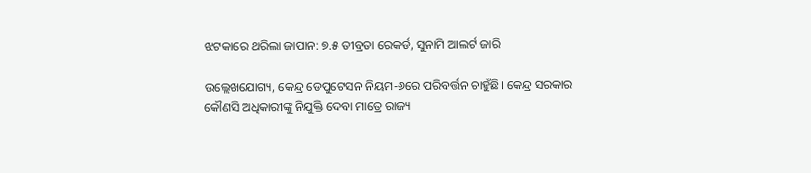ଝଟକାରେ ଥରିଲା ଜାପାନ: ୭.୫ ତୀବ୍ରତା ରେକର୍ଡ, ସୁନାମି ଆଲର୍ଟ ଜାରି

ଉଲ୍ଲେଖଯୋଗ୍ୟ, କେନ୍ଦ୍ର ଡେପୁଟେସନ ନିୟମ-୬ରେ ପରିବର୍ତ୍ତନ ଚାହୁଁଛି। କେନ୍ଦ୍ର ସରକାର କୌଣସି ଅଧିକାରୀଙ୍କୁ ନିଯୁକ୍ତି ଦେବା ମାତ୍ରେ ରାଜ୍ୟ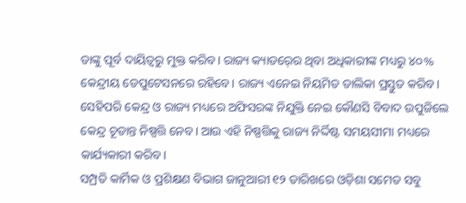ତାଙ୍କୁ ପୂର୍ବ ଦାୟିତ୍ୱରୁ ମୁକ୍ତ କରିବ। ରାଜ୍ୟ କ୍ୟାଡର୍‍ରେ ଥିବା ଅଧିକାରୀଙ୍କ ମଧ୍ୟରୁ ୪୦% କେନ୍ଦ୍ରୀୟ ଡେପୁଟେସନରେ ରହିବେ। ରାଜ୍ୟ ଏନେଇ ନିୟମିତ ତାଲିକା ପ୍ରସ୍ତୁତ କରିବ। ସେହିପରି କେନ୍ଦ୍ର ଓ ରାଜ୍ୟ ମଧ୍ୟରେ ଅଫିସରଙ୍କ ନିଯୁକ୍ତି ନେଇ କୌଣସି ବିବାଦ ଉପୁଜିଲେ କେନ୍ଦ୍ର ଚୂଡାନ୍ତ ନିଷ୍ପତ୍ତି ନେବ। ଆଉ ଏହି ନିଷ୍ପତ୍ତିକୁ ରାଜ୍ୟ ନିର୍ଦ୍ଦିଷ୍ଟ ସମୟସୀମା ମଧ୍ୟରେ କାର୍ଯ୍ୟକାରୀ କରିବ।
ସମ୍ପ୍ରତି କାର୍ମିକ ଓ ପ୍ରଶିକ୍ଷଣ ବିଭାଗ ଜାନୁଆରୀ ୧୨ ତାରିଖରେ ଓଡ଼ିଶା ସମେତ ସବୁ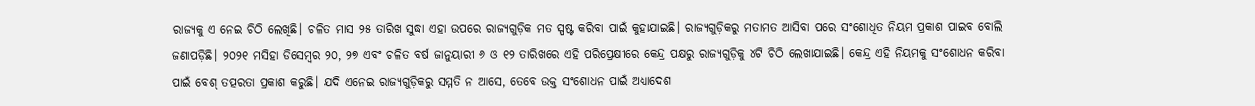ରାଜ୍ୟକୁ ଏ ନେଇ ଚିଠି ଲେଖିଛି। ଚଳିତ ମାସ ୨୫ ତାରିଖ ସୁଦ୍ଧା ଏହା ଉପରେ ରାଜ୍ୟଗୁଡ଼ିକ ମତ ସ୍ପଷ୍ଟ କରିବା ପାଇଁ କୁହାଯାଇଛି। ରାଜ୍ୟଗୁଡ଼ିକରୁ ମତାମତ ଆସିବା ପରେ ସଂଶୋଧିତ ନିୟମ ପ୍ରକାଶ ପାଇବ ବୋଲି ଜଣାପଡ଼ିଛି। ୨୦୨୧ ମସିହା ଡିସେମ୍ବର ୨୦, ୨୭ ଏବଂ ଚଳିତ ବର୍ଷ ଜାନୁୟାରୀ ୬ ଓ ୧୨ ତାରିଖରେ ଏହି ପରିପ୍ରେକ୍ଷୀରେ କେନ୍ଦ୍ର ପକ୍ଷରୁ ରାଜ୍ୟଗୁଡ଼ିକୁ ୪ଟି ଚିଠି ଲେଖାଯାଇଛି। କେନ୍ଦ୍ର ଏହି ନିୟମକୁ ସଂଶୋଧନ କରିବା ପାଇଁ ବେଶ୍‍ ତତ୍ପରତା ପ୍ରକାଶ କରୁଛି। ଯଦି ଏନେଇ ରାଜ୍ୟଗୁଡ଼ିକରୁ ସମ୍ମତି ନ ଆସେ, ତେବେ ଉକ୍ତ ସଂଶୋଧନ ପାଇଁ ଅଧ୍ୟାଦେଶ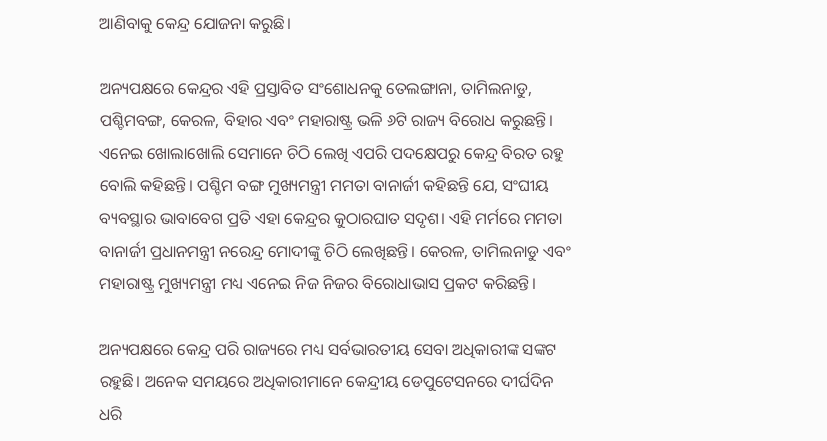ଆଣିବାକୁ କେନ୍ଦ୍ର ଯୋଜନା କରୁଛି।

ଅନ୍ୟପକ୍ଷରେ କେନ୍ଦ୍ରର ଏହି ପ୍ରସ୍ତାବିତ ସଂଶୋଧନକୁ ତେଲଙ୍ଗାନା, ତାମିଲନାଡୁ, ପଶ୍ଚିମବଙ୍ଗ, କେରଳ, ବିହାର ଏବଂ ମହାରାଷ୍ଟ୍ର ଭଳି ୬ଟି ରାଜ୍ୟ ବିରୋଧ କରୁଛନ୍ତି। ଏନେଇ ଖୋଲାଖୋଲି ସେମାନେ ଚିଠି ଲେଖି ଏପରି ପଦକ୍ଷେପରୁ କେନ୍ଦ୍ର ବିରତ ରହୁ ବୋଲି କହିଛନ୍ତି। ପଶ୍ଚିମ ବଙ୍ଗ ମୁଖ୍ୟମନ୍ତ୍ରୀ ମମତା ବାନାର୍ଜୀ କହିଛନ୍ତି ଯେ, ସଂଘୀୟ ବ୍ୟବସ୍ଥାର ଭାବାବେଗ ପ୍ରତି ଏହା କେନ୍ଦ୍ରର କୁଠାରଘାତ ସଦୃଶ। ଏହି ମର୍ମରେ ମମତା ବାନାର୍ଜୀ ପ୍ରଧାନମନ୍ତ୍ରୀ ନରେନ୍ଦ୍ର ମୋଦୀଙ୍କୁ ଚିଠି ଲେଖିଛନ୍ତି। କେରଳ, ତାମିଲନାଡୁ ଏବଂ ମହାରାଷ୍ଟ୍ର ମୁଖ୍ୟମନ୍ତ୍ରୀ ମଧ୍ୟ ଏନେଇ ନିଜ ନିଜର ବିରୋଧାଭାସ ପ୍ରକଟ କରିଛନ୍ତି।

ଅନ୍ୟପକ୍ଷରେ କେନ୍ଦ୍ର ପରି ରାଜ୍ୟରେ ମଧ୍ୟ ସର୍ବଭାରତୀୟ ସେବା ଅଧିକାରୀଙ୍କ ସଙ୍କଟ ରହୁଛି। ଅନେକ ସମୟରେ ଅଧିକାରୀମାନେ କେନ୍ଦ୍ରୀୟ ଡେପୁଟେସନରେ ଦୀର୍ଘଦିନ ଧରି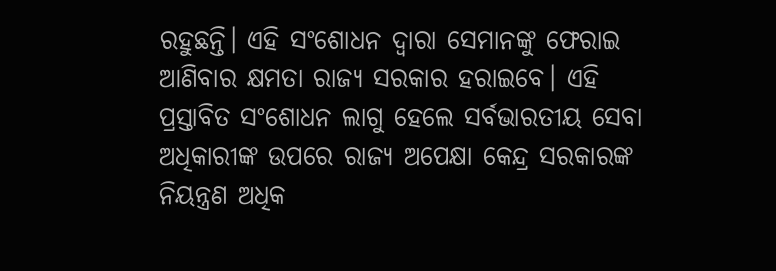ରହୁଛନ୍ତି। ଏହି ସଂଶୋଧନ ଦ୍ୱାରା ସେମାନଙ୍କୁ ଫେରାଇ ଆଣିବାର କ୍ଷମତା ରାଜ୍ୟ ସରକାର ହରାଇବେ। ଏହି ପ୍ରସ୍ତାବିତ ସଂଶୋଧନ ଲାଗୁ ହେଲେ ସର୍ବଭାରତୀୟ ସେବା ଅଧିକାରୀଙ୍କ ଉପରେ ରାଜ୍ୟ ଅପେକ୍ଷା କେନ୍ଦ୍ର ସରକାରଙ୍କ ନିୟନ୍ତ୍ରଣ ଅଧିକ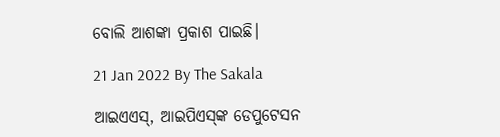ବୋଲି ଆଶଙ୍କା ପ୍ରକାଶ ପାଇଛି।

21 Jan 2022 By The Sakala

ଆଇଏଏସ୍‍, ଆଇପିଏସ୍‍ଙ୍କ ଡେପୁଟେସନ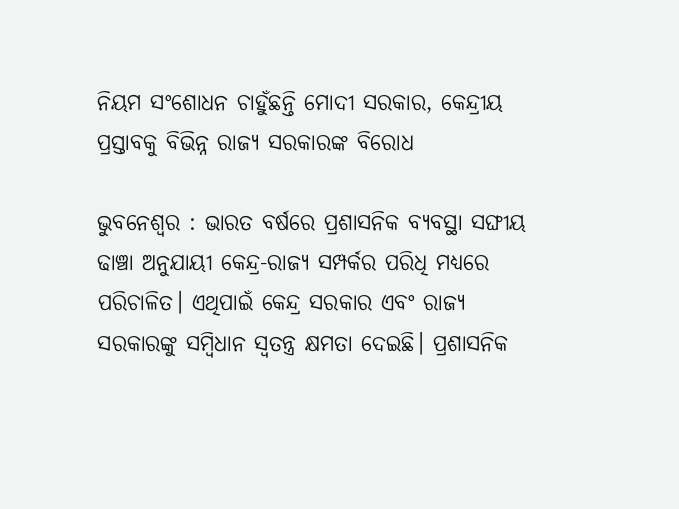ନିୟମ ସଂଶୋଧନ ଚାହୁଁଛନ୍ତି ମୋଦୀ ସରକାର, କେନ୍ଦ୍ରୀୟ ପ୍ରସ୍ତାବକୁ ବିଭିନ୍ନ ରାଜ୍ୟ ସରକାରଙ୍କ ବିରୋଧ

ଭୁବନେଶ୍ୱର : ଭାରତ ବର୍ଷରେ ପ୍ରଶାସନିକ ବ୍ୟବସ୍ଥା ସଙ୍ଘୀୟ ଢାଞ୍ଚା ଅନୁଯାୟୀ କେନ୍ଦ୍ର-ରାଜ୍ୟ ସମ୍ପର୍କର ପରିଧି ମଧ୍ୟରେ ପରିଚାଳିତ। ଏଥିପାଇଁ କେନ୍ଦ୍ର ସରକାର ଏବଂ ରାଜ୍ୟ ସରକାରଙ୍କୁ ସମ୍ବିଧାନ ସ୍ୱତନ୍ତ୍ର କ୍ଷମତା ଦେଇଛି। ପ୍ରଶାସନିକ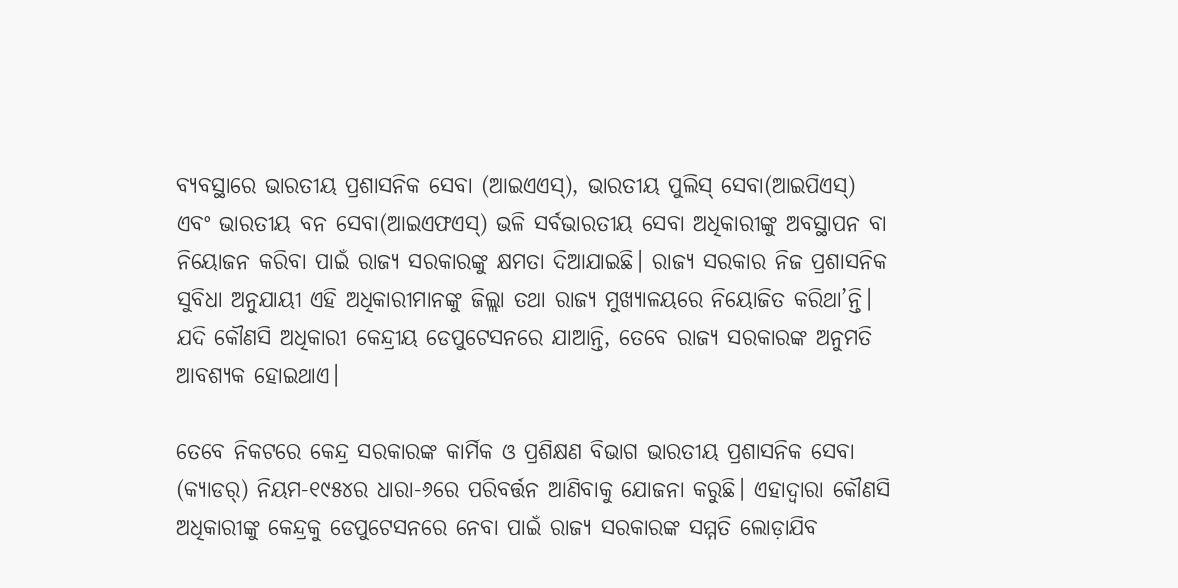ବ୍ୟବସ୍ଥାରେ ଭାରତୀୟ ପ୍ରଶାସନିକ ସେବା (ଆଇଏଏସ୍‍), ଭାରତୀୟ ପୁଲିସ୍‍ ସେବା(ଆଇପିଏସ୍‍) ଏବଂ ଭାରତୀୟ ବନ ସେବା(ଆଇଏଫଏସ୍‍) ଭଳି ସର୍ବଭାରତୀୟ ସେବା ଅଧିକାରୀଙ୍କୁ ଅବସ୍ଥାପନ ବା ନିୟୋଜନ କରିବା ପାଇଁ ରାଜ୍ୟ ସରକାରଙ୍କୁ କ୍ଷମତା ଦିଆଯାଇଛି। ରାଜ୍ୟ ସରକାର ନିଜ ପ୍ରଶାସନିକ ସୁବିଧା ଅନୁଯାୟୀ ଏହି ଅଧିକାରୀମାନଙ୍କୁ ଜିଲ୍ଲା ତଥା ରାଜ୍ୟ ମୁଖ୍ୟାଳୟରେ ନିୟୋଜିତ କରିଥା’ନ୍ତି। ଯଦି କୌଣସି ଅଧିକାରୀ କେନ୍ଦ୍ରୀୟ ଡେପୁଟେସନରେ ଯାଆନ୍ତି, ତେବେ ରାଜ୍ୟ ସରକାରଙ୍କ ଅନୁମତି ଆବଶ୍ୟକ ହୋଇଥାଏ।

ତେବେ ନିକଟରେ କେନ୍ଦ୍ର ସରକାରଙ୍କ କାର୍ମିକ ଓ ପ୍ରଶିକ୍ଷଣ ବିଭାଗ ଭାରତୀୟ ପ୍ରଶାସନିକ ସେବା (କ୍ୟାଡର୍‍) ନିୟମ-୧୯୫୪ର ଧାରା-୬ରେ ପରିବର୍ତ୍ତନ ଆଣିବାକୁ ଯୋଜନା କରୁଛି। ଏହାଦ୍ୱାରା କୌଣସି ଅଧିକାରୀଙ୍କୁ କେନ୍ଦ୍ରକୁ ଡେପୁଟେସନରେ ନେବା ପାଇଁ ରାଜ୍ୟ ସରକାରଙ୍କ ସମ୍ମତି ଲୋଡ଼ାଯିବ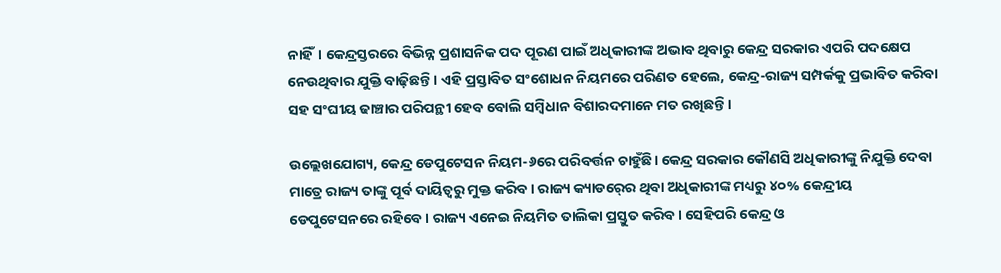ନାହିଁ। କେନ୍ଦ୍ରସ୍ତରରେ ବିଭିନ୍ନ ପ୍ରଶାସନିକ ପଦ ପୂରଣ ପାଇଁ ଅଧିକାରୀଙ୍କ ଅଭାବ ଥିବାରୁ କେନ୍ଦ୍ର ସରକାର ଏପରି ପଦକ୍ଷେପ ନେଉଥିବାର ଯୁକ୍ତି ବାଢ଼ିଛନ୍ତି। ଏହି ପ୍ରସ୍ତାବିତ ସଂଶୋଧନ ନିୟମରେ ପରିଣତ ହେଲେ, କେନ୍ଦ୍ର-ରାଜ୍ୟ ସମ୍ପର୍କକୁ ପ୍ରଭାବିତ କରିବା ସହ ସଂଘୀୟ ଢାଞ୍ଚାର ପରିପନ୍ଥୀ ହେବ ବୋଲି ସମ୍ବିଧାନ ବିଶାରଦମାନେ ମତ ରଖିଛନ୍ତି।

ଉଲ୍ଲେଖଯୋଗ୍ୟ, କେନ୍ଦ୍ର ଡେପୁଟେସନ ନିୟମ-୬ରେ ପରିବର୍ତ୍ତନ ଚାହୁଁଛି। କେନ୍ଦ୍ର ସରକାର କୌଣସି ଅଧିକାରୀଙ୍କୁ ନିଯୁକ୍ତି ଦେବା ମାତ୍ରେ ରାଜ୍ୟ ତାଙ୍କୁ ପୂର୍ବ ଦାୟିତ୍ୱରୁ ମୁକ୍ତ କରିବ। ରାଜ୍ୟ କ୍ୟାଡର୍‍ରେ ଥିବା ଅଧିକାରୀଙ୍କ ମଧ୍ୟରୁ ୪୦% କେନ୍ଦ୍ରୀୟ ଡେପୁଟେସନରେ ରହିବେ। ରାଜ୍ୟ ଏନେଇ ନିୟମିତ ତାଲିକା ପ୍ରସ୍ତୁତ କରିବ। ସେହିପରି କେନ୍ଦ୍ର ଓ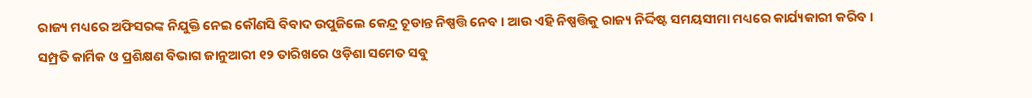ରାଜ୍ୟ ମଧ୍ୟରେ ଅଫିସରଙ୍କ ନିଯୁକ୍ତି ନେଇ କୌଣସି ବିବାଦ ଉପୁଜିଲେ କେନ୍ଦ୍ର ଚୂଡାନ୍ତ ନିଷ୍ପତ୍ତି ନେବ। ଆଉ ଏହି ନିଷ୍ପତ୍ତିକୁ ରାଜ୍ୟ ନିର୍ଦ୍ଦିଷ୍ଟ ସମୟସୀମା ମଧ୍ୟରେ କାର୍ଯ୍ୟକାରୀ କରିବ।
ସମ୍ପ୍ରତି କାର୍ମିକ ଓ ପ୍ରଶିକ୍ଷଣ ବିଭାଗ ଜାନୁଆରୀ ୧୨ ତାରିଖରେ ଓଡ଼ିଶା ସମେତ ସବୁ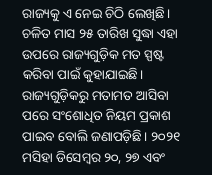ରାଜ୍ୟକୁ ଏ ନେଇ ଚିଠି ଲେଖିଛି। ଚଳିତ ମାସ ୨୫ ତାରିଖ ସୁଦ୍ଧା ଏହା ଉପରେ ରାଜ୍ୟଗୁଡ଼ିକ ମତ ସ୍ପଷ୍ଟ କରିବା ପାଇଁ କୁହାଯାଇଛି। ରାଜ୍ୟଗୁଡ଼ିକରୁ ମତାମତ ଆସିବା ପରେ ସଂଶୋଧିତ ନିୟମ ପ୍ରକାଶ ପାଇବ ବୋଲି ଜଣାପଡ଼ିଛି। ୨୦୨୧ ମସିହା ଡିସେମ୍ବର ୨୦, ୨୭ ଏବଂ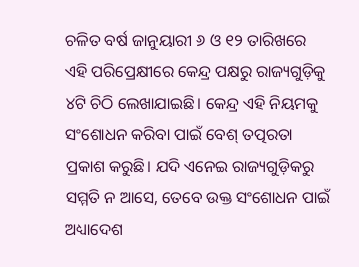ଚଳିତ ବର୍ଷ ଜାନୁୟାରୀ ୬ ଓ ୧୨ ତାରିଖରେ ଏହି ପରିପ୍ରେକ୍ଷୀରେ କେନ୍ଦ୍ର ପକ୍ଷରୁ ରାଜ୍ୟଗୁଡ଼ିକୁ ୪ଟି ଚିଠି ଲେଖାଯାଇଛି। କେନ୍ଦ୍ର ଏହି ନିୟମକୁ ସଂଶୋଧନ କରିବା ପାଇଁ ବେଶ୍‍ ତତ୍ପରତା ପ୍ରକାଶ କରୁଛି। ଯଦି ଏନେଇ ରାଜ୍ୟଗୁଡ଼ିକରୁ ସମ୍ମତି ନ ଆସେ, ତେବେ ଉକ୍ତ ସଂଶୋଧନ ପାଇଁ ଅଧ୍ୟାଦେଶ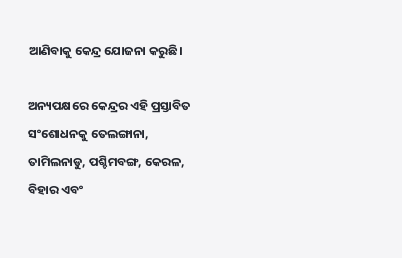ଆଣିବାକୁ କେନ୍ଦ୍ର ଯୋଜନା କରୁଛି।

ଅନ୍ୟପକ୍ଷରେ କେନ୍ଦ୍ରର ଏହି ପ୍ରସ୍ତାବିତ ସଂଶୋଧନକୁ ତେଲଙ୍ଗାନା, ତାମିଲନାଡୁ, ପଶ୍ଚିମବଙ୍ଗ, କେରଳ, ବିହାର ଏବଂ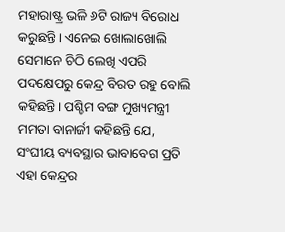ମହାରାଷ୍ଟ୍ର ଭଳି ୬ଟି ରାଜ୍ୟ ବିରୋଧ କରୁଛନ୍ତି। ଏନେଇ ଖୋଲାଖୋଲି ସେମାନେ ଚିଠି ଲେଖି ଏପରି ପଦକ୍ଷେପରୁ କେନ୍ଦ୍ର ବିରତ ରହୁ ବୋଲି କହିଛନ୍ତି। ପଶ୍ଚିମ ବଙ୍ଗ ମୁଖ୍ୟମନ୍ତ୍ରୀ ମମତା ବାନାର୍ଜୀ କହିଛନ୍ତି ଯେ, ସଂଘୀୟ ବ୍ୟବସ୍ଥାର ଭାବାବେଗ ପ୍ରତି ଏହା କେନ୍ଦ୍ରର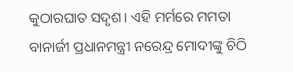କୁଠାରଘାତ ସଦୃଶ। ଏହି ମର୍ମରେ ମମତା ବାନାର୍ଜୀ ପ୍ରଧାନମନ୍ତ୍ରୀ ନରେନ୍ଦ୍ର ମୋଦୀଙ୍କୁ ଚିଠି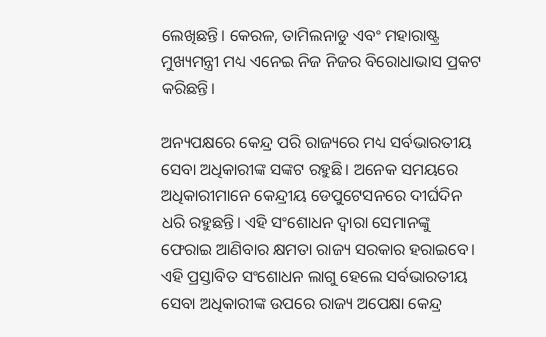ଲେଖିଛନ୍ତି। କେରଳ, ତାମିଲନାଡୁ ଏବଂ ମହାରାଷ୍ଟ୍ର ମୁଖ୍ୟମନ୍ତ୍ରୀ ମଧ୍ୟ ଏନେଇ ନିଜ ନିଜର ବିରୋଧାଭାସ ପ୍ରକଟ କରିଛନ୍ତି।

ଅନ୍ୟପକ୍ଷରେ କେନ୍ଦ୍ର ପରି ରାଜ୍ୟରେ ମଧ୍ୟ ସର୍ବଭାରତୀୟ ସେବା ଅଧିକାରୀଙ୍କ ସଙ୍କଟ ରହୁଛି। ଅନେକ ସମୟରେ ଅଧିକାରୀମାନେ କେନ୍ଦ୍ରୀୟ ଡେପୁଟେସନରେ ଦୀର୍ଘଦିନ ଧରି ରହୁଛନ୍ତି। ଏହି ସଂଶୋଧନ ଦ୍ୱାରା ସେମାନଙ୍କୁ ଫେରାଇ ଆଣିବାର କ୍ଷମତା ରାଜ୍ୟ ସରକାର ହରାଇବେ। ଏହି ପ୍ରସ୍ତାବିତ ସଂଶୋଧନ ଲାଗୁ ହେଲେ ସର୍ବଭାରତୀୟ ସେବା ଅଧିକାରୀଙ୍କ ଉପରେ ରାଜ୍ୟ ଅପେକ୍ଷା କେନ୍ଦ୍ର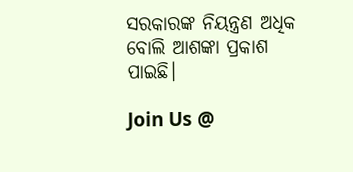ସରକାରଙ୍କ ନିୟନ୍ତ୍ରଣ ଅଧିକ ବୋଲି ଆଶଙ୍କା ପ୍ରକାଶ ପାଇଛି।

Join Us @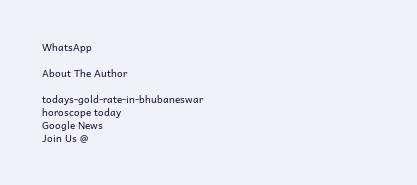WhatsApp

About The Author

todays-gold-rate-in-bhubaneswar
horoscope today
Google News
Join Us @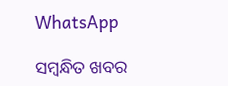WhatsApp

ସମ୍ବନ୍ଧିତ ଖବର